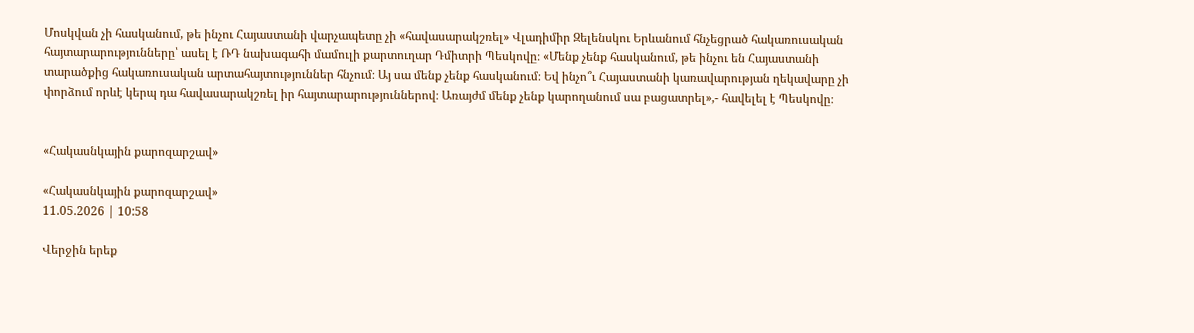Մոսկվան չի հասկանում, թե ինչու Հայաստանի վարչապետը չի «հավասարակշռել» Վլադիմիր Զելենսկու Երևանում հնչեցրած հակառուսական հայտարարությունները՝ ասել է ՌԴ նախագահի մամուլի քարտուղար Դմիտրի Պեսկովը։ «Մենք չենք հասկանում, թե ինչու են Հայաստանի տարածքից հակառուսական արտահայտություններ հնչում։ Այ սա մենք չենք հասկանում։ Եվ ինչո՞ւ Հայաստանի կառավարության ղեկավարը չի փորձում որևէ կերպ դա հավասարակշռել իր հայտարարություններով։ Առայժմ մենք չենք կարողանում սա բացատրել»,- հավելել է Պեսկովը։


«Հակասնկային քարոզարշավ»

«Հակասնկային քարոզարշավ»
11.05.2026 | 10:58

Վերջին երեք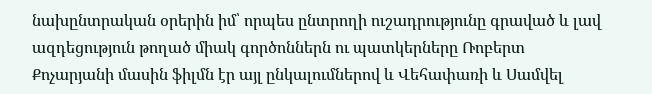նախընտրական օրերին իմ՝ որպես ընտրողի ուշադրությունը գրաված և լավ ազդեցություն թողած միակ գործոններն ու պատկերները Ռոբերտ Քոչարյանի մասին ֆիլմն էր այլ ընկալումներով և Վեհափառի և Սամվել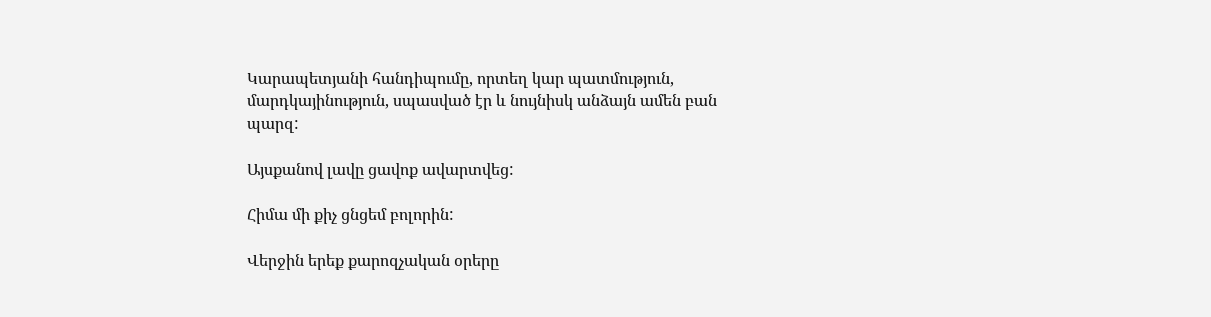Կարապետյանի հանդիպումը, որտեղ կար պատմություն, մարդկայինություն, սպասված էր և նույնիսկ անձայն ամեն բան պարզ:

Այսքանով լավը ցավոք ավարտվեց:

Հիմա մի քիչ ցնցեմ բոլորին:

Վերջին երեք քարոզչական օրերը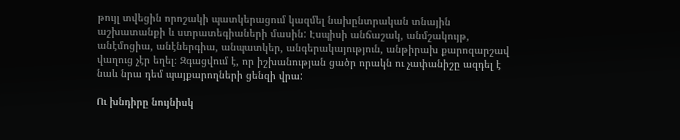թույլ տվեցին որոշակի պատկերացում կազմել նախընտրական տնային աշխատանքի և ստրատեգիաների մասին: Էսպիսի անճաշակ, անմշակույթ, անէմոցիա, անէներգիա, անպատկեր, անգերակայություն, անթիրախ քարոզարշավ վաղուց չէր եղել։ Զգացվում է, որ իշխանության ցածր որակն ու չափանիշը ազդել է նաև նրա դեմ պայքարողների ցենզի վրա:

Ու խնդիրը նույնիսկ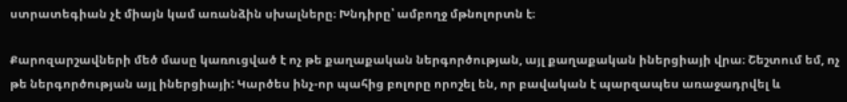ստրատեգիան չէ միայն կամ առանձին սխալները։ Խնդիրը՝ ամբողջ մթնոլորտն է։

Քարոզարշավների մեծ մասը կառուցված է ոչ թե քաղաքական ներգործության, այլ քաղաքական իներցիայի վրա։ Շեշտում եմ, ոչ թե ներգործության այլ իներցիայի: Կարծես ինչ-որ պահից բոլորը որոշել են, որ բավական է պարզապես առաջադրվել և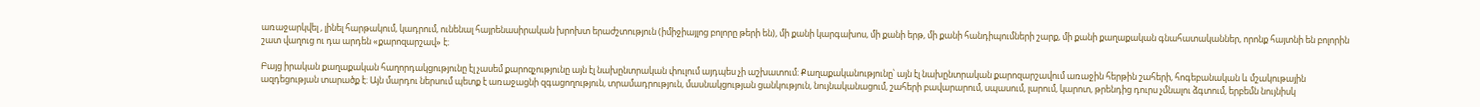առաջարկվել , լինել հարթակում, կադրում, ունենալ հայրենասիրական խրոխտ երաժշտություն (իմիջիայլոց բոլորը թերի են), մի քանի կարգախոս, մի քանի երթ, մի քանի հանդիպումների շարք, մի քանի քաղաքական գնահատականներ, որոնք հայտնի են բոլորին շատ վաղուց ու դա արդեն «քարոզարշավ» է։

Բայց իրական քաղաքական հաղորդակցությունը էլ չասեմ քարոզչությունը այն էլ նախընտրական փուլում այդպես չի աշխատում։ Քաղաքականությունը՝ այն էլ նախընտրական քարոզարշավում առաջին հերթին շահերի, հոգեբանական և մշակութային ազդեցության տարածք է։ Այն մարդու ներսում պետք է առաջացնի զգացողություն, տրամադրություն, մասնակցության ցանկություն, նույնականացում, շահերի բավարարում, սպասում, լարում, կարոտ, թրենդից դուրս չմնալու ձգտում, երբեմն նույնիսկ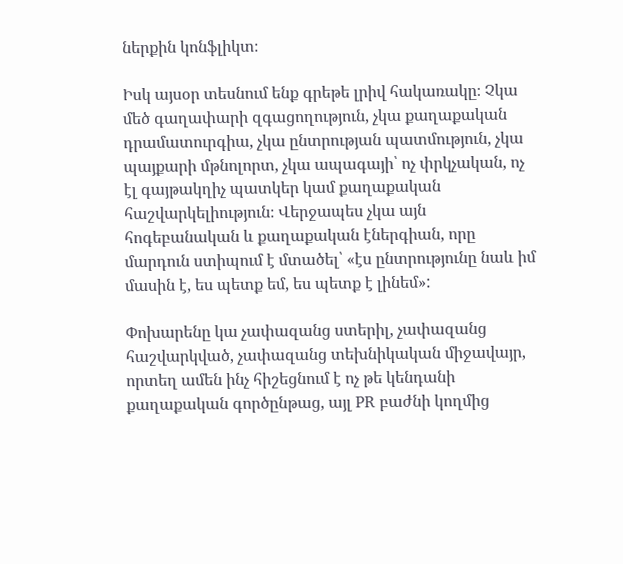ներքին կոնֆլիկտ։

Իսկ այսօր տեսնում ենք գրեթե լրիվ հակառակը։ Չկա մեծ գաղափարի զգացողություն, չկա քաղաքական դրամատուրգիա, չկա ընտրության պատմություն, չկա պայքարի մթնոլորտ, չկա ապագայի՝ ոչ փրկչական, ոչ էլ գայթակղիչ պատկեր կամ քաղաքական հաշվարկելիություն։ Վերջապես չկա այն հոգեբանական և քաղաքական էներգիան, որը մարդուն ստիպում է մտածել՝ «էս ընտրությունը նաև իմ մասին է, ես պետք եմ, ես պետք է լինեմ»:

Փոխարենը կա չափազանց ստերիլ, չափազանց հաշվարկված, չափազանց տեխնիկական միջավայր, որտեղ ամեն ինչ հիշեցնում է ոչ թե կենդանի քաղաքական գործընթաց, այլ PR բաժնի կողմից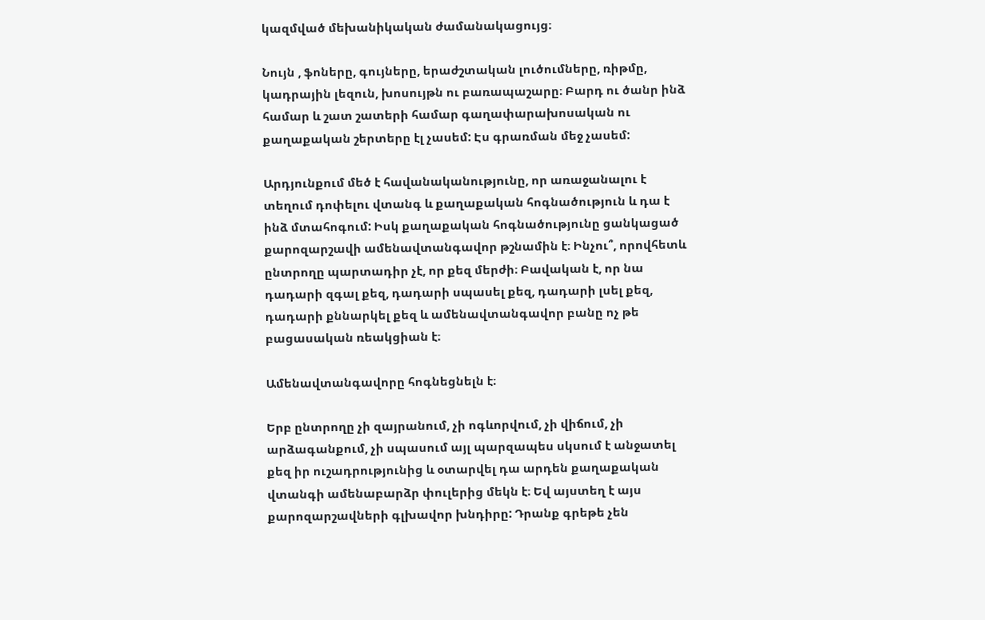կազմված մեխանիկական ժամանակացույց։

Նույն , ֆոները, գույները, երաժշտական լուծումները, ռիթմը, կադրային լեզուն, խոսույթն ու բառապաշարը։ Բարդ ու ծանր ինձ համար և շատ շատերի համար գաղափարախոսական ու քաղաքական շերտերը էլ չասեմ: Էս գրառման մեջ չասեմ:

Արդյունքում մեծ է հավանականությունը, որ առաջանալու է տեղում դոփելու վտանգ և քաղաքական հոգնածություն և դա է ինձ մտահոգում: Իսկ քաղաքական հոգնածությունը ցանկացած քարոզարշավի ամենավտանգավոր թշնամին է։ Ինչու՞, որովհետև ընտրողը պարտադիր չէ, որ քեզ մերժի։ Բավական է, որ նա դադարի զգալ քեզ, դադարի սպասել քեզ, դադարի լսել քեզ, դադարի քննարկել քեզ և ամենավտանգավոր բանը ոչ թե բացասական ռեակցիան է։

Ամենավտանգավորը հոգնեցնելն է։

Երբ ընտրողը չի զայրանում, չի ոգևորվում, չի վիճում, չի արձագանքում, չի սպասում այլ պարզապես սկսում է անջատել քեզ իր ուշադրությունից և օտարվել դա արդեն քաղաքական վտանգի ամենաբարձր փուլերից մեկն է։ Եվ այստեղ է այս քարոզարշավների գլխավոր խնդիրը: Դրանք գրեթե չեն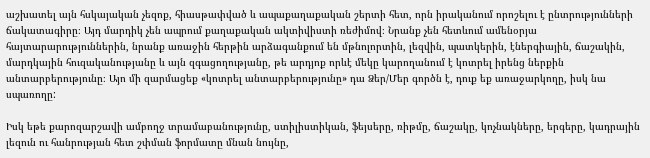աշխատել այն հսկայական չեզոք, հիասթափված և ապաքաղաքական շերտի հետ, որն իրականում որոշելու է ընտրությունների ճակատագիրը։ Այդ մարդիկ չեն ապրում քաղաքական ակտիվիստի ռեժիմով։ Նրանք չեն հետևում ամենօրյա հայտարարություններին, նրանք առաջին հերթին արձագանքում են մթնոլորտին, լեզվին, պատկերին, էներգիային, ճաշակին, մարդկային հուզականությանը և այն զգացողությանը, թե արդյոք որևէ մեկը կարողանում է կոտրել իրենց ներքին անտարբերությունը։ Այո մի զարմացեք «կոտրել անտարբերությունը» դա Ձեր/Մեր գործն է, դուք եք առաջարկողը, իսկ նա սպառողը:

Իսկ եթե քարոզարշավի ամբողջ տրամաբանությունը, ստիլիստիկան, ֆեյսերը, ռիթմը, ճաշակը, կոչնակները, երգերը, կադրային լեզուն ու հանրության հետ շփման ֆորմատը մնան նույնը,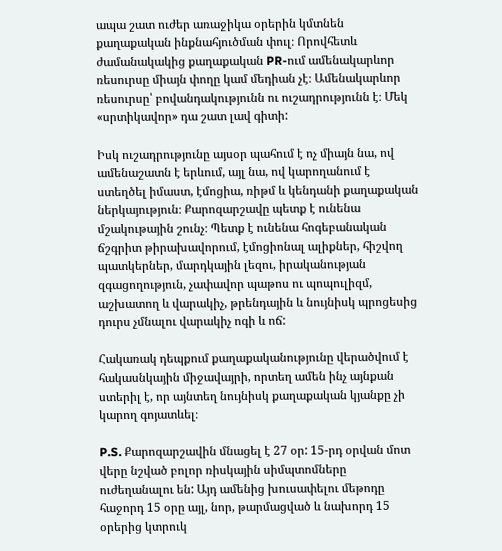ապա շատ ուժեր առաջիկա օրերին կմտնեն քաղաքական ինքնահյուծման փուլ։ Որովհետև ժամանակակից քաղաքական PR-ում ամենակարևոր ռեսուրսը միայն փողը կամ մեդիան չէ։ Ամենակարևոր ռեսուրսը՝ բովանդակությունն ու ուշադրությունն է։ Մեկ «սրտիկավոր» դա շատ լավ գիտի:

Իսկ ուշադրությունը այսօր պահում է ոչ միայն նա, ով ամենաշատն է երևում, այլ նա, ով կարողանում է ստեղծել իմաստ, էմոցիա, ռիթմ և կենդանի քաղաքական ներկայություն։ Քարոզարշավը պետք է ունենա մշակութային շունչ։ Պետք է ունենա հոգեբանական ճշգրիտ թիրախավորում, էմոցիոնալ ալիքներ, հիշվող պատկերներ, մարդկային լեզու, իրականության զգացողություն, չափավոր պաթոս ու պոպուլիզմ, աշխատող և վարակիչ, թրենդային և նույնիսկ պրոցեսից դուրս չմնալու վարակիչ ոգի և ոճ:

Հակառակ դեպքում քաղաքականությունը վերածվում է հակասնկային միջավայրի, որտեղ ամեն ինչ այնքան ստերիլ է, որ այնտեղ նույնիսկ քաղաքական կյանքը չի կարող գոյատևել։

P.S. Քարոզարշավին մնացել է 27 օր: 15-րդ օրվան մոտ վերը նշված բոլոր ռիսկային սիմպտոմները ուժեղանալու են: Այդ ամենից խուսափելու մեթոդը հաջորդ 15 օրը այլ, նոր, թարմացված և նախորդ 15 օրերից կտրուկ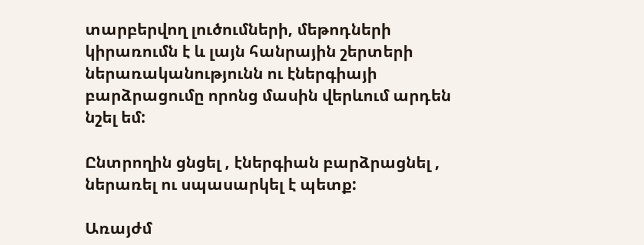տարբերվող լուծումների, մեթոդների կիրառումն է և լայն հանրային շերտերի ներառականությունն ու էներգիայի բարձրացումը որոնց մասին վերևում արդեն նշել եմ:

Ընտրողին ցնցել , էներգիան բարձրացնել , ներառել ու սպասարկել է պետք:

Առայժմ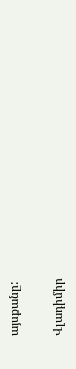այսքանը:

Վլադիմիր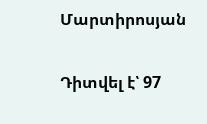Մարտիրոսյան

Դիտվել է՝ 97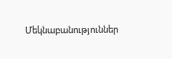Մեկնաբանություններ